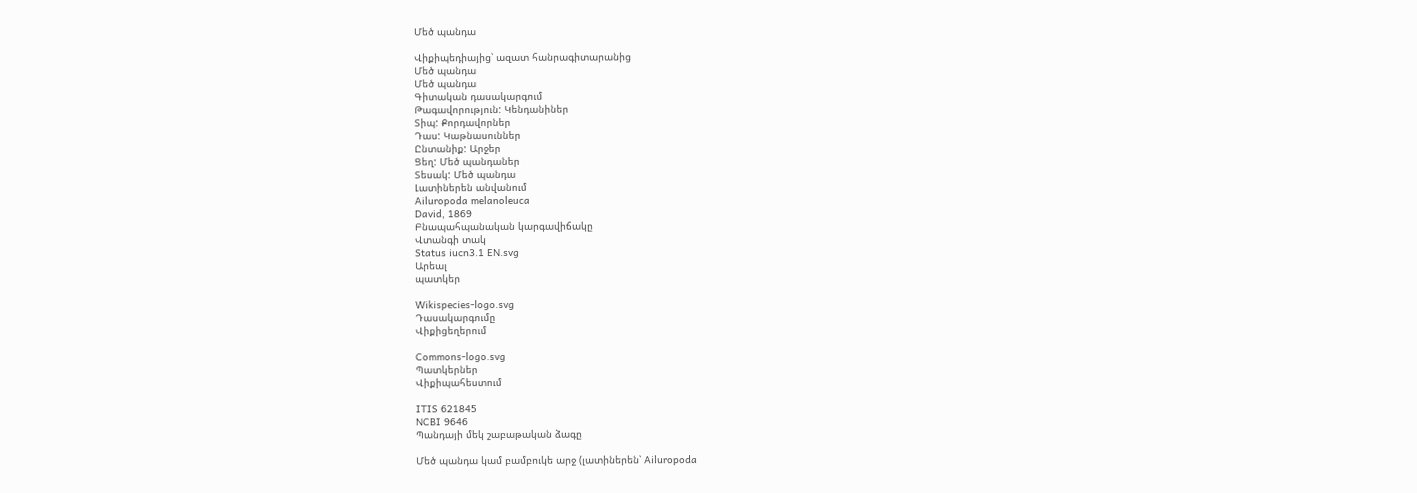Մեծ պանդա

Վիքիպեդիայից՝ ազատ հանրագիտարանից
Մեծ պանդա
Մեծ պանդա
Գիտական դասակարգում
Թագավորություն: Կենդանիներ
Տիպ: Քորդավորներ
Դաս: Կաթնասուններ
Ընտանիք: Արջեր
Ցեղ: Մեծ պանդաներ
Տեսակ: Մեծ պանդա
Լատիներեն անվանում
Ailuropoda melanoleuca
David, 1869
Բնապահպանական կարգավիճակը
Վտանգի տակ
Status iucn3.1 EN.svg
Արեալ
պատկեր

Wikispecies-logo.svg
Դասակարգումը
Վիքիցեղերում

Commons-logo.svg
Պատկերներ
Վիքիպահեստում

ITIS 621845
NCBI 9646
Պանդայի մեկ շաբաթական ձագը

Մեծ պանդա կամ բամբուկե արջ (լատիներեն՝ Ailuropoda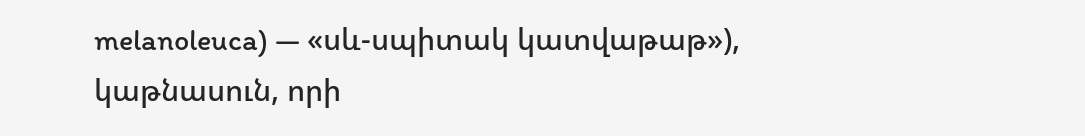melanoleuca) — «սև-սպիտակ կատվաթաթ»), կաթնասուն, որի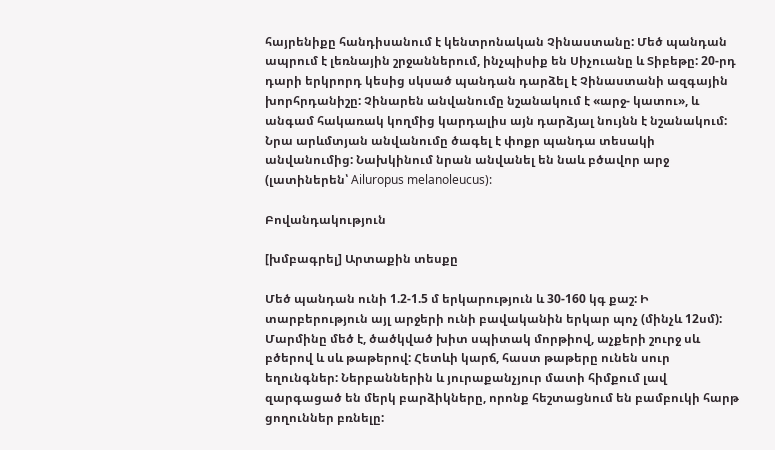հայրենիքը հանդիսանում է կենտրոնական Չինաստանը: Մեծ պանդան ապրում է լեռնային շրջաններում, ինչպիսիք են Սիչուանը և Տիբեթը: 20-րդ դարի երկրորդ կեսից սկսած պանդան դարձել է Չինաստանի ազգային խորհրդանիշը: Չինարեն անվանումը նշանակում է «արջ- կատու», և անգամ հակառակ կողմից կարդալիս այն դարձյալ նույնն է նշանակում: Նրա արևմտյան անվանումը ծագել է փոքր պանդա տեսակի անվանումից: Նախկինում նրան անվանել են նաև բծավոր արջ (լատիներեն՝ Ailuropus melanoleucus):

Բովանդակություն

[խմբագրել] Արտաքին տեսքը

Մեծ պանդան ունի 1.2-1.5 մ երկարություն և 30-160 կգ քաշ: Ի տարբերություն այլ արջերի ունի բավականին երկար պոչ (մինչև 12սմ): Մարմինը մեծ է, ծածկված խիտ սպիտակ մորթիով, աչքերի շուրջ սև բծերով և սև թաթերով: Հետևի կարճ, հաստ թաթերը ունեն սուր եղունգներ: Ներբաններին և յուրաքանչյուր մատի հիմքում լավ զարգացած են մերկ բարձիկները, որոնք հեշտացնում են բամբուկի հարթ ցողուններ բռնելը: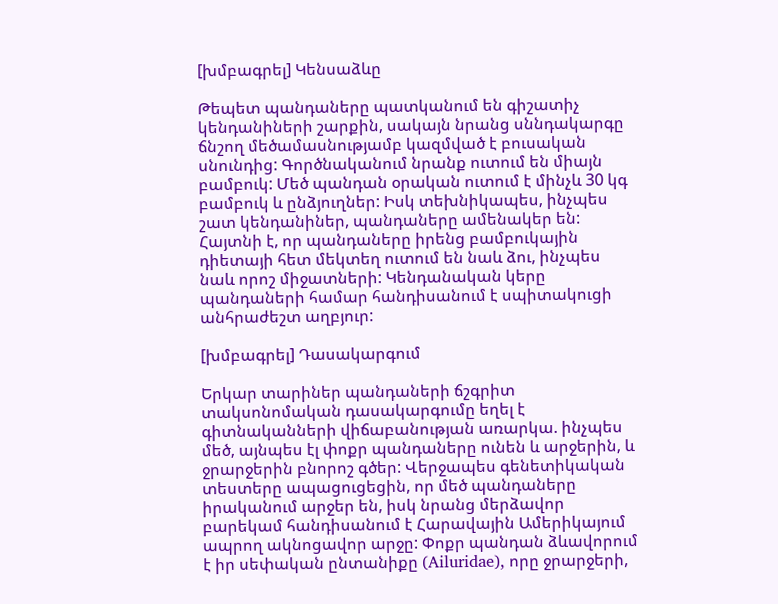[խմբագրել] Կենսաձևը

Թեպետ պանդաները պատկանում են գիշատիչ կենդանիների շարքին, սակայն նրանց սննդակարգը ճնշող մեծամասնությամբ կազմված է բուսական սնունդից: Գործնականում նրանք ուտում են միայն բամբուկ: Մեծ պանդան օրական ուտում է մինչև 30 կգ բամբուկ և ընձյուղներ: Իսկ տեխնիկապես, ինչպես շատ կենդանիներ, պանդաները ամենակեր են: Հայտնի է, որ պանդաները իրենց բամբուկային դիետայի հետ մեկտեղ ուտում են նաև ձու, ինչպես նաև որոշ միջատների: Կենդանական կերը պանդաների համար հանդիսանում է սպիտակուցի անհրաժեշտ աղբյուր:

[խմբագրել] Դասակարգում

Երկար տարիներ պանդաների ճշգրիտ տակսոնոմական դասակարգումը եղել է գիտնականների վիճաբանության առարկա. ինչպես մեծ, այնպես էլ փոքր պանդաները ունեն և արջերին, և ջրարջերին բնորոշ գծեր: Վերջապես գենետիկական տեստերը ապացուցեցին, որ մեծ պանդաները իրականում արջեր են, իսկ նրանց մերձավոր բարեկամ հանդիսանում է Հարավային Ամերիկայում ապրող ակնոցավոր արջը: Փոքր պանդան ձևավորում է իր սեփական ընտանիքը (Ailuridae), որը ջրարջերի,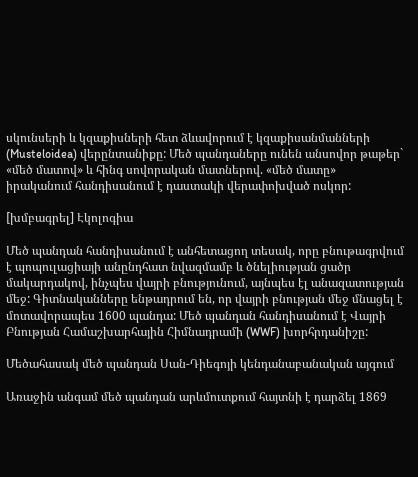սկունսերի և կզաքիսների հետ ձևավորում է կզաքիսանմանների (Musteloidea) վերընտանիքը: Մեծ պանդաները ունեն անսովոր թաթեր` «մեծ մատով» և հինգ սովորական մատներով. «մեծ մատը» իրականում հանդիսանում է դաստակի վերափոխված ոսկոր:

[խմբագրել] Էկոլոգիա

Մեծ պանդան հանդիսանում է անհետացող տեսակ, որը բնութագրվում է պոպուլացիայի անընդհատ նվազմամբ և ծնելիության ցածր մակարդակով, ինչպես վայրի բնությունում, այնպես էլ անազատության մեջ: Գիտնականները ենթադրում են, որ վայրի բնության մեջ մնացել է մոտավորապես 1600 պանդա: Մեծ պանդան հանդիսանում է Վայրի Բնության Համաշխարհային Հիմնադրամի (WWF) խորհրդանիշը:

Մեծահասակ մեծ պանդան Սան-Դիեգոյի կենդանաբանական այգում

Առաջին անգամ մեծ պանդան արևմուտքում հայտնի է դարձել 1869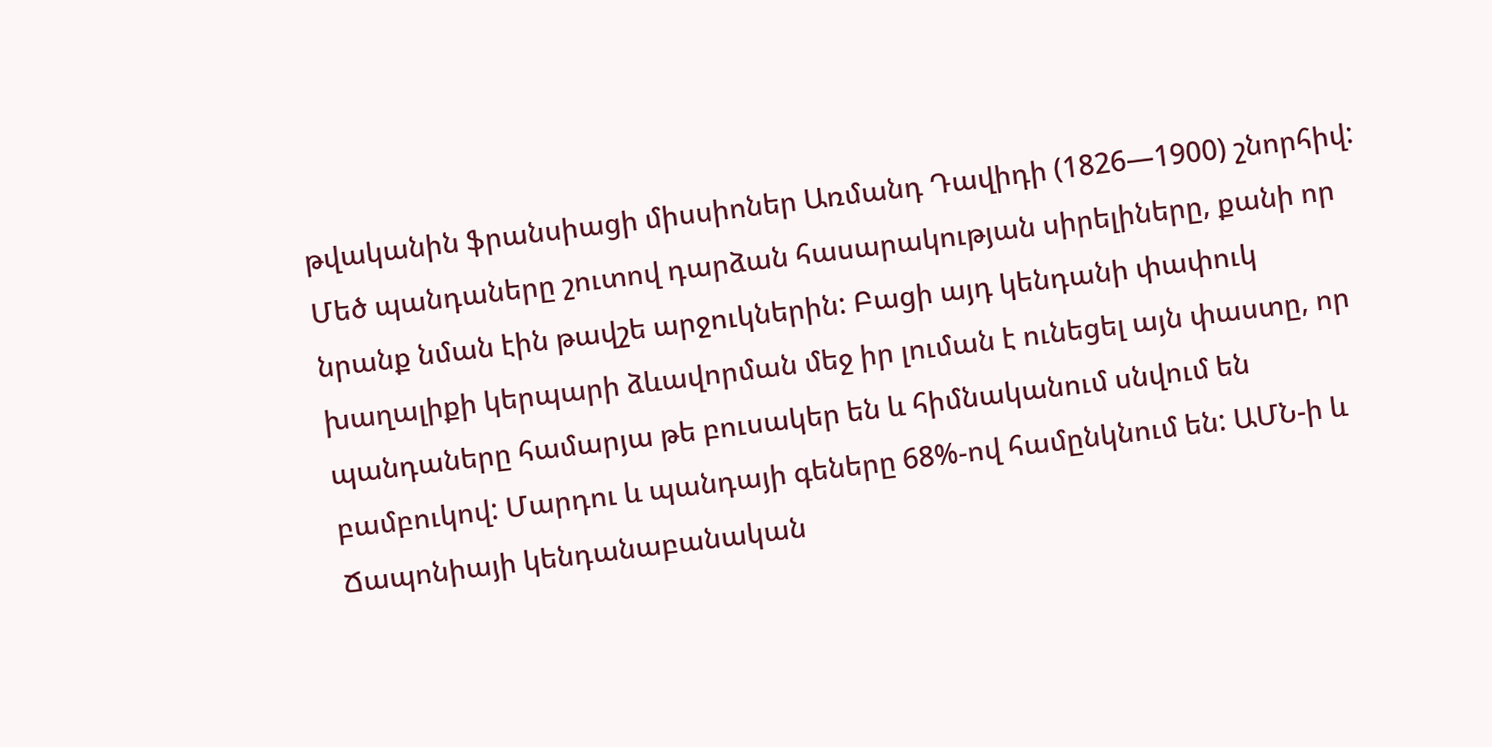թվականին ֆրանսիացի միսսիոներ Առմանդ Դավիդի (1826—1900) շնորհիվ: Մեծ պանդաները շուտով դարձան հասարակության սիրելիները, քանի որ նրանք նման էին թավշե արջուկներին: Բացի այդ կենդանի փափուկ խաղալիքի կերպարի ձևավորման մեջ իր լուման է ունեցել այն փաստը, որ պանդաները համարյա թե բուսակեր են և հիմնականում սնվում են բամբուկով: Մարդու և պանդայի գեները 68%-ով համընկնում են: ԱՄՆ-ի և Ճապոնիայի կենդանաբանական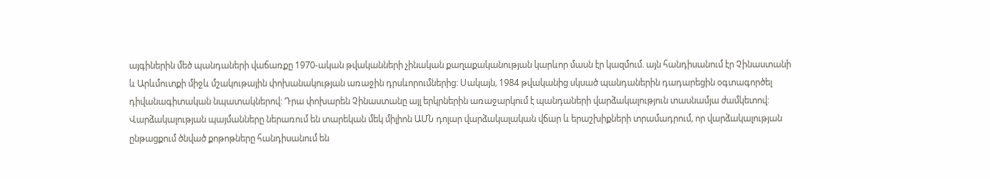այգիներին մեծ պանդաների վաճառքը 1970-ական թվականների չինական քաղաքականության կարևոր մասն էր կազմում. այն հանդիսանում էր Չինաստանի և Արևմուտքի միջև մշակութային փոխանակության առաջին դրսևորումներից: Սակայն, 1984 թվականից սկսած պանդաներին դադարեցին օգտագործել դիվանագիտական նպատակներով: Դրա փոխարեն Չինաստանը այլ երկրներին առաջարկում է պանդաների վարձակալություն տասնամյա ժամկետով: Վարձակալության պայմանները ներառում են տարեկան մեկ միլիոն ԱՄՆ դոլար վարձակալական վճար և երաշխիքների տրամադրում, որ վարձակալության ընթացքում ծնված քոթոթները հանդիսանում են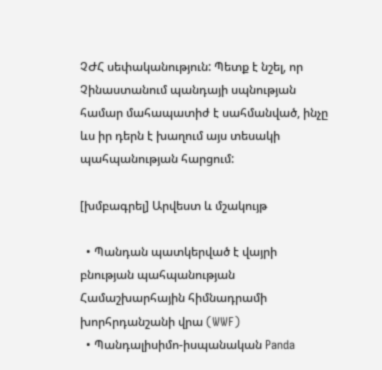ՉԺՀ սեփականություն: Պետք է նշել, որ Չինաստանում պանդայի սպնության համար մահապատիժ է սահմանված, ինչը ևս իր դերն է խաղում այս տեսակի պահպանության հարցում:

[խմբագրել] Արվեստ և մշակույթ

  • Պանդան պատկերված է վայրի բնության պահպանության Համաշխարհային հիմնադրամի խորհրդանշանի վրա (WWF)
  • Պանդալիսիմո-իսպանական Panda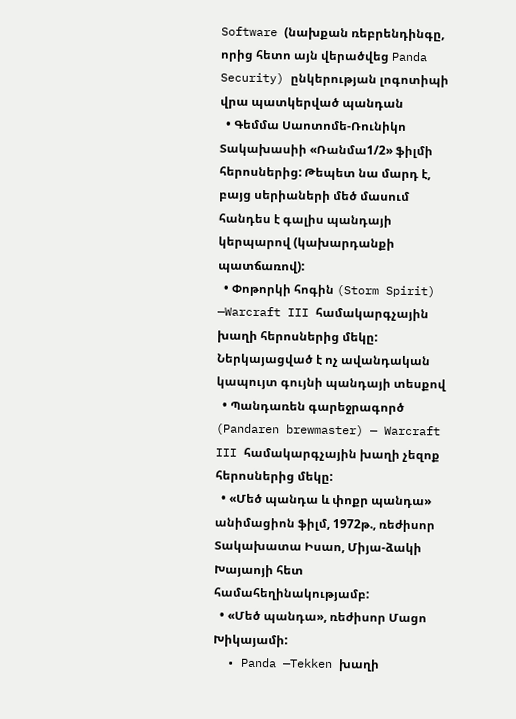Software (նախքան ռեբրենդինգը, որից հետո այն վերածվեց Panda Security) ընկերության լոգոտիպի վրա պատկերված պանդան
  • Գեմմա Սաոտոմե-Ռունիկո Տակախասիի «Ռանմա1/2» ֆիլմի հերոսներից: Թեպետ նա մարդ է, բայց սերիաների մեծ մասում հանդես է գալիս պանդայի կերպարով (կախարդանքի պատճառով):
  • Փոթորկի հոգին (Storm Spirit) —Warcraft III համակարգչային խաղի հերոսներից մեկը: Ներկայացված է ոչ ավանդական կապույտ գույնի պանդայի տեսքով
  • Պանդառեն գարեջրագործ (Pandaren brewmaster) — Warcraft III համակարգչային խաղի չեզոք հերոսներից մեկը:
  • «Մեծ պանդա և փոքր պանդա» անիմացիոն ֆիլմ, 1972թ., ռեժիսոր Տակախատա Իսաո, Միյա-ձակի Խայաոյի հետ համահեղինակությամբ:
  • «Մեծ պանդա», ռեժիսոր Մացո Խիկայամի:
  • Panda —Tekken խաղի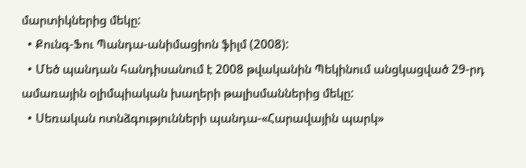մարտիկներից մեկը:
  • Քունգ-Ֆու Պանդա-անիմացիոն ֆիլմ (2008):
  • Մեծ պանդան հանդիսանում է 2008 թվականին Պեկինում անցկացված 29-րդ ամառային օլիմպիական խաղերի թալիսմաններից մեկը:
  • Սեռական ոտնձգությունների պանդա-«Հարավային պարկ»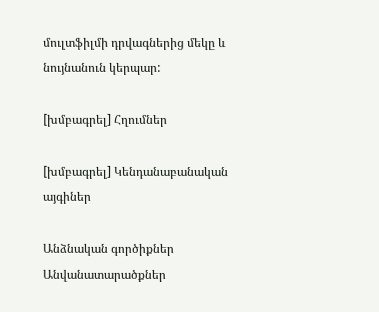մուլտֆիլմի դրվագներից մեկը և նույնանուն կերպար:

[խմբագրել] Հղումներ

[խմբագրել] Կենդանաբանական այգիներ

Անձնական գործիքներ
Անվանատարածքներ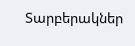Տարբերակներ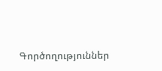Գործողություններ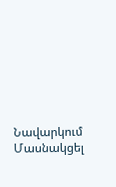Նավարկում
Մասնակցել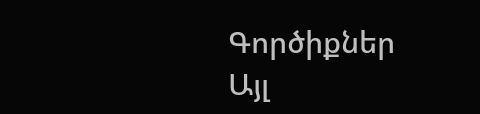Գործիքներ
Այլ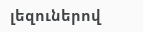լեզուներով